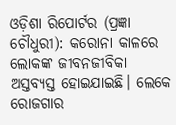ଓଡ଼ିଶା ରିପୋର୍ଟର (ପ୍ରଜ୍ଞା ଚୌଧୁରୀ): କରୋନା କାଳରେ ଲୋକଙ୍କ ଜୀବନଜୀବିକା ଅସ୍ତବ୍ୟସ୍ତ ହୋଇଯାଇଛି। ଲେକେ ରୋଜଗାର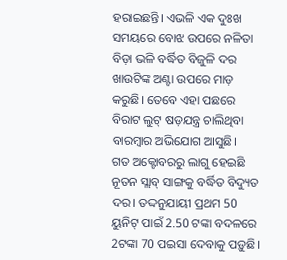ହରାଇଛନ୍ତି। ଏଭଳି ଏକ ଦୁଃଖ ସମୟରେ ବୋଝ ଉପରେ ନଳିତା ବିଡ଼ା ଭଳି ବର୍ଦ୍ଧିତ ବିଜୁଳି ଦର ଖାଉଟିଙ୍କ ଅଣ୍ଟା ଉପରେ ମାଡ଼ କରୁଛି। ତେବେ ଏହା ପଛରେ ବିରାଟ ଲୁଟ୍ ଷଡ଼ଯନ୍ତ୍ର ଚାଲିଥିବା ବାରମ୍ବାର ଅଭିଯୋଗ ଆସୁଛି।
ଗତ ଅକ୍ଟୋବରରୁ ଲାଗୁ ହେଇଛି ନୂତନ ସ୍ଲାବ୍ ସାଙ୍ଗକୁ ବର୍ଦ୍ଧିତ ବିଦ୍ୟୁତ ଦର। ତଦ୍ଦନୁଯାୟୀ ପ୍ରଥମ 50 ୟୁନିଟ୍ ପାଇଁ 2.50 ଟଙ୍କା ବଦଳରେ 2ଟଙ୍କା 70 ପଇସା ଦେବାକୁ ପଡ଼ୁଛି।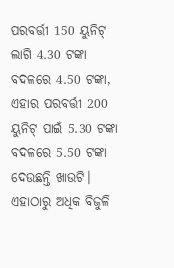ପରବର୍ତ୍ତୀ 150 ୟୁନିଟ୍ ଲାଗି 4.30 ଟଙ୍କା ବଦଳରେ 4.50 ଟଙ୍କା, ଏହାର ପରବର୍ତ୍ତୀ 200 ୟୁନିଟ୍ ପାଇଁ 5.30 ଟଙ୍କା ବଦଳରେ 5.50 ଟଙ୍କା ଦେଉଛନ୍ତି ଖାଉଟି। ଏହାଠାରୁ ଅଧିକ ବିଜୁଳି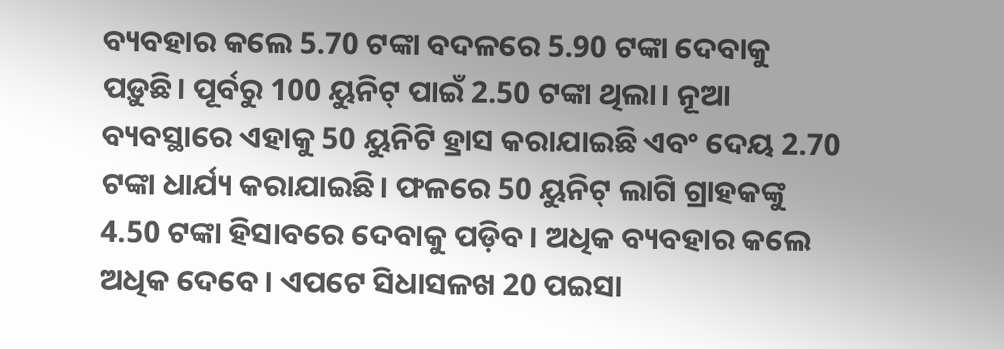ବ୍ୟବହାର କଲେ 5.70 ଟଙ୍କା ବଦଳରେ 5.90 ଟଙ୍କା ଦେବାକୁ ପଡ଼ୁଛି। ପୂର୍ବରୁ 100 ୟୁନିଟ୍ ପାଇଁ 2.50 ଟଙ୍କା ଥିଲା। ନୂଆ ବ୍ୟବସ୍ଥାରେ ଏହାକୁ 50 ୟୁନିଟି ହ୍ରାସ କରାଯାଇଛି ଏବଂ ଦେୟ 2.70 ଟଙ୍କା ଧାର୍ଯ୍ୟ କରାଯାଇଛି। ଫଳରେ 50 ୟୁନିଟ୍ ଲାଗି ଗ୍ରାହକଙ୍କୁ 4.50 ଟଙ୍କା ହିସାବରେ ଦେବାକୁ ପଡ଼ିବ। ଅଧିକ ବ୍ୟବହାର କଲେ ଅଧିକ ଦେବେ। ଏପଟେ ସିଧାସଳଖ 20 ପଇସା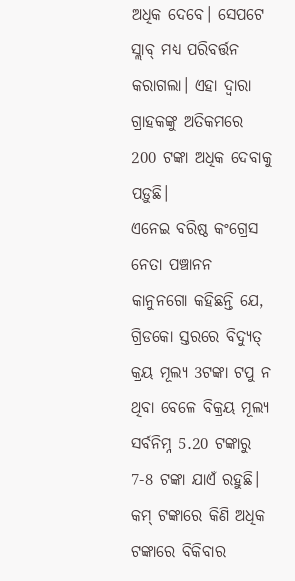ଅଧିକ ଦେବେ। ସେପଟେ ସ୍ଲାବ୍ ମଧ୍ୟ ପରିବର୍ତ୍ତନ କରାଗଲା। ଏହା ଦ୍ୱାରା ଗ୍ରାହକଙ୍କୁ ଅତିକମରେ 200 ଟଙ୍କା ଅଧିକ ଦେବାକୁ ପଡ଼ୁଛି।
ଏନେଇ ବରିଷ୍ଠ କଂଗ୍ରେସ ନେତା ପଞ୍ଚାନନ କାନୁନଗୋ କହିଛନ୍ତି ଯେ, ଗ୍ରିଡକୋ ସ୍ତରରେ ବିଦ୍ୟୁତ୍ କ୍ରୟ ମୂଲ୍ୟ 3ଟଙ୍କା ଟପୁ ନ ଥିବା ବେଳେ ବିକ୍ରୟ ମୂଲ୍ୟ ସର୍ବନିମ୍ନ 5.20 ଟଙ୍କାରୁ 7-8 ଟଙ୍କା ଯାଏଁ ରହୁଛି। କମ୍ ଟଙ୍କାରେ କିଣି ଅଧିକ ଟଙ୍କାରେ ବିକିବାର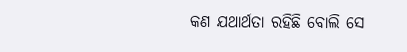କଣ ଯଥାର୍ଥତା ରହିଛି ବୋଲି ସେ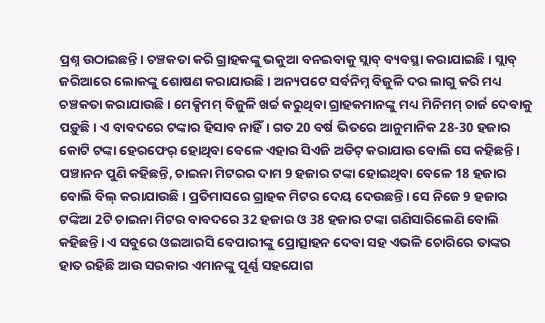ପ୍ରଶ୍ନ ଉଠାଇଛନ୍ତି। ଚଞ୍ଚକତା କରି ଗ୍ରାହକଙ୍କୁ ଭକୁଆ ବନଇବାକୁ ସ୍ଲାବ୍ ବ୍ୟବସ୍ଥା କରାଯାଇଛି। ସ୍ଲାବ୍ ଜରିଆରେ ଲୋକଙ୍କୁ ଶୋଷଣ କରାଯାଉଛି। ଅନ୍ୟପଟେ ସର୍ବନିମ୍ନ ବିଜୁଳି ଦର ଲାଗୁ କରି ମଧ୍ୟ ଚଞ୍ଚକତା କରାଯାଉଛି। ମେକ୍ସିମମ୍ ବିଜୁଳି ଖର୍ଚ୍ଚ କରୁଥିବା ଗ୍ରାହକମାନଙ୍କୁ ମଧ୍ୟ ମିନିମମ୍ ଚାର୍ଜ ଦେବାକୁ ପଡ଼ୁଛି। ଏ ବାବଦରେ ଟଙ୍କାର ହିସାବ ନାହିଁ। ଗତ 20 ବର୍ଷ ଭିତରେ ଆନୁମାନିକ 28-30 ହଜାର କୋଟି ଟଙ୍କା ହେରଫେର୍ ହୋଥିବା ବେଳେ ଏହାର ସିଏଜି ଅଡିଟ୍ କରାଯାଉ ବୋଲି ସେ କହିଛନ୍ତି।
ପଞ୍ଚାନନ ପୁଣି କହିଛନ୍ତି, ଚାଇନା ମିଟରର ଦାମ 9 ହଜାର ଟଙ୍କା ହୋଇଥିବା ବେଳେ 18 ହଜାର ବୋଲି ବିଲ୍ କରାଯାଉଛି। ପ୍ରତିମାସରେ ଗ୍ରାହକ ମିଟର ଦେୟ ଦେଉଛନ୍ତି। ସେ ନିଜେ 9 ହଜାର ଟଙ୍କିଆ 2ଟି ଚାଇନା ମିଟର ବାବଦରେ 32 ହଜାର ଓ 38 ହଜାର ଟଙ୍କା ଗଣିସାରିଲେଣି ବୋଲି କହିଛନ୍ତି। ଏ ସବୁରେ ଓଇଆରସି ବେପାରୀଙ୍କୁ ପ୍ରୋତ୍ସାହନ ଦେବା ସହ ଏଭଳି ଚୋରିରେ ତାଙ୍କର ହାତ ରହିଛି ଆଉ ସରକାର ଏମାନଙ୍କୁ ପୂର୍ଣ୍ଣ ସହଯୋଗ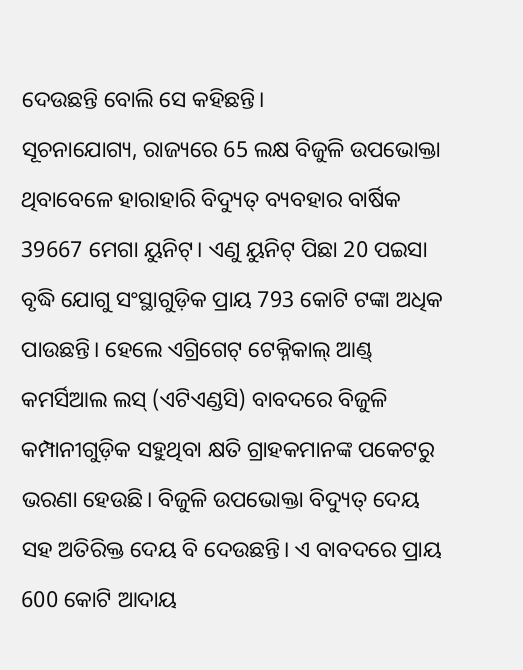ଦେଉଛନ୍ତି ବୋଲି ସେ କହିଛନ୍ତି।
ସୂଚନାଯୋଗ୍ୟ, ରାଜ୍ୟରେ 65 ଲକ୍ଷ ବିଜୁଳି ଉପଭୋକ୍ତା ଥିବାବେଳେ ହାରାହାରି ବିଦ୍ୟୁତ୍ ବ୍ୟବହାର ବାର୍ଷିକ 39667 ମେଗା ୟୁନିଟ୍। ଏଣୁ ୟୁନିଟ୍ ପିଛା 20 ପଇସା ବୃଦ୍ଧି ଯୋଗୁ ସଂସ୍ଥାଗୁଡ଼ିକ ପ୍ରାୟ 793 କୋଟି ଟଙ୍କା ଅଧିକ ପାଉଛନ୍ତି। ହେଲେ ଏଗ୍ରିଗେଟ୍ ଟେକ୍ନିକାଲ୍ ଆଣ୍ଡ୍ କମର୍ସିଆଲ ଲସ୍ (ଏଟିଏଣ୍ଡସି) ବାବଦରେ ବିଜୁଳି କମ୍ପାନୀଗୁଡ଼ିକ ସହୁଥିବା କ୍ଷତି ଗ୍ରାହକମାନଙ୍କ ପକେଟରୁ ଭରଣା ହେଉଛି। ବିଜୁଳି ଉପଭୋକ୍ତା ବିଦ୍ୟୁତ୍ ଦେୟ ସହ ଅତିରିକ୍ତ ଦେୟ ବି ଦେଉଛନ୍ତି। ଏ ବାବଦରେ ପ୍ରାୟ 600 କୋଟି ଆଦାୟ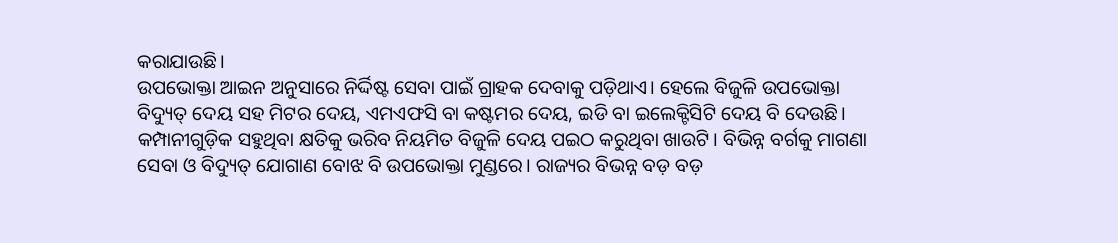କରାଯାଉଛି।
ଉପଭୋକ୍ତା ଆଇନ ଅନୁସାରେ ନିର୍ଦ୍ଦିଷ୍ଟ ସେବା ପାଇଁ ଗ୍ରାହକ ଦେବାକୁ ପଡ଼ିଥାଏ। ହେଲେ ବିଜୁଳି ଉପଭୋକ୍ତା ବିଦ୍ୟୁତ୍ ଦେୟ ସହ ମିଟର ଦେୟ, ଏମଏଫସି ବା କଷ୍ଟମର ଦେୟ, ଇଡି ବା ଇଲେକ୍ଟିସିଟି ଦେୟ ବି ଦେଉଛି। କମ୍ପାନୀଗୁଡ଼ିକ ସହୁଥିବା କ୍ଷତିକୁ ଭରିବ ନିୟମିତ ବିଜୁଳି ଦେୟ ପଇଠ କରୁଥିବା ଖାଉଟି। ବିଭିନ୍ନ ବର୍ଗକୁ ମାଗଣା ସେବା ଓ ବିଦ୍ୟୁତ୍ ଯୋଗାଣ ବୋଝ ବି ଉପଭୋକ୍ତା ମୁଣ୍ଡରେ। ରାଜ୍ୟର ବିଭନ୍ନ ବଡ଼ ବଡ଼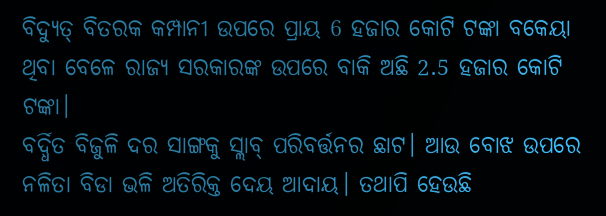ବିଦ୍ୟୁତ୍ ବିତରକ କମ୍ପାନୀ ଉପରେ ପ୍ରାୟ 6 ହଜାର କୋଟି ଟଙ୍କା ବକେୟା ଥିବା ବେଳେ ରାଜ୍ୟ ସରକାରଙ୍କ ଉପରେ ବାକି ଅଛି 2.5 ହଜାର କୋଟି ଟଙ୍କା।
ବର୍ଦ୍ଧିତ ବିଜୁଳି ଦର ସାଙ୍ଗକୁ ସ୍ଲାବ୍ ପରିବର୍ତ୍ତନର ଛାଟ। ଆଉ ବୋଝ ଉପରେ ନଳିତା ବିଡା ଭଳି ଅତିରିକ୍ତ ଦେୟ ଆଦାୟ। ତଥାପି ହେଉଛି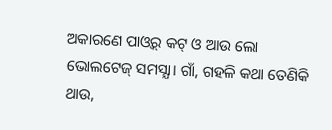ଅକାରଣେ ପାଓ୍ୱର୍ କଟ୍ ଓ ଆଉ ଲୋ ଭୋଲଟେଜ୍ ସମସ୍ଯା। ଗାଁ, ଗହଳି କଥା ତେଣିକି ଥାଉ,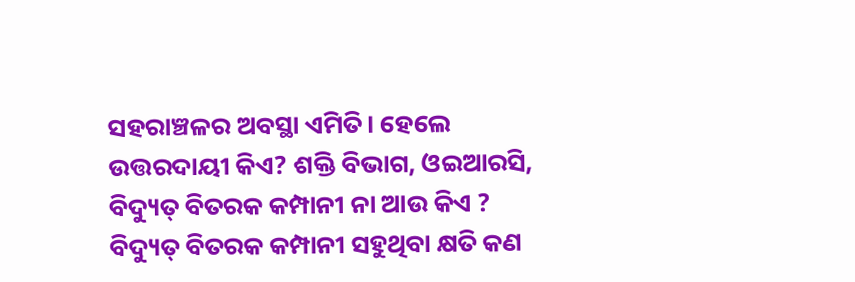ସହରାଞ୍ଚଳର ଅବସ୍ଥା ଏମିତି। ହେଲେ ଉତ୍ତରଦାୟୀ କିଏ? ଶକ୍ତି ବିଭାଗ, ଓଇଆରସି, ବିଦ୍ୟୁତ୍ ବିତରକ କମ୍ପାନୀ ନା ଆଉ କିଏ ? ବିଦ୍ୟୁତ୍ ବିତରକ କମ୍ପାନୀ ସହୁଥିବା କ୍ଷତି କଣ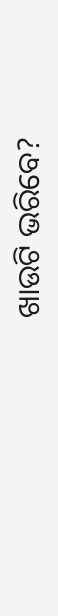ଖାଉଟି ଭରିବେ?